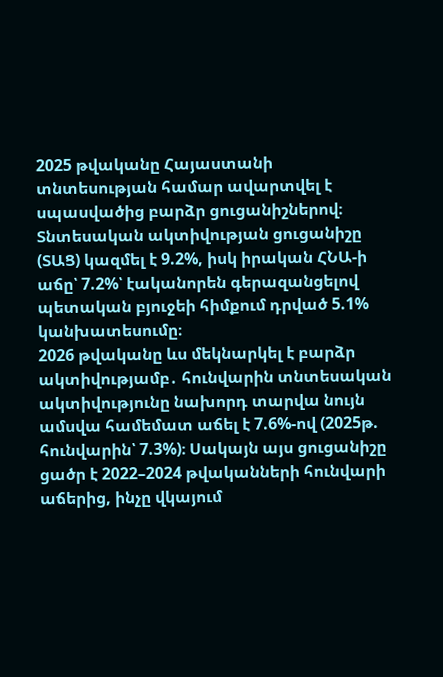2025 թվականը Հայաստանի տնտեսության համար ավարտվել է սպասվածից բարձր ցուցանիշներով։ Տնտեսական ակտիվության ցուցանիշը (ՏԱՑ) կազմել է 9.2%, իսկ իրական ՀՆԱ-ի աճը՝ 7.2%՝ էականորեն գերազանցելով պետական բյուջեի հիմքում դրված 5.1% կանխատեսումը։
2026 թվականը ևս մեկնարկել է բարձր ակտիվությամբ․ հունվարին տնտեսական ակտիվությունը նախորդ տարվա նույն ամսվա համեմատ աճել է 7.6%-ով (2025թ. հունվարին՝ 7.3%)։ Սակայն այս ցուցանիշը ցածր է 2022–2024 թվականների հունվարի աճերից, ինչը վկայում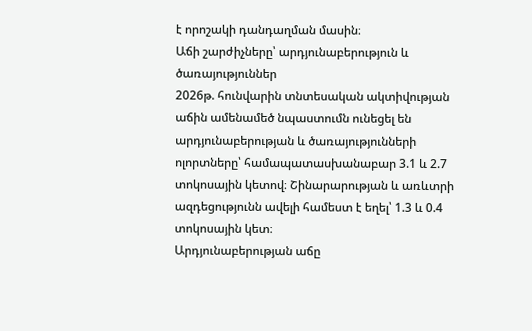է որոշակի դանդաղման մասին։
Աճի շարժիչները՝ արդյունաբերություն և ծառայություններ
2026թ. հունվարին տնտեսական ակտիվության աճին ամենամեծ նպաստումն ունեցել են արդյունաբերության և ծառայությունների ոլորտները՝ համապատասխանաբար 3.1 և 2.7 տոկոսային կետով։ Շինարարության և առևտրի ազդեցությունն ավելի համեստ է եղել՝ 1.3 և 0.4 տոկոսային կետ։
Արդյունաբերության աճը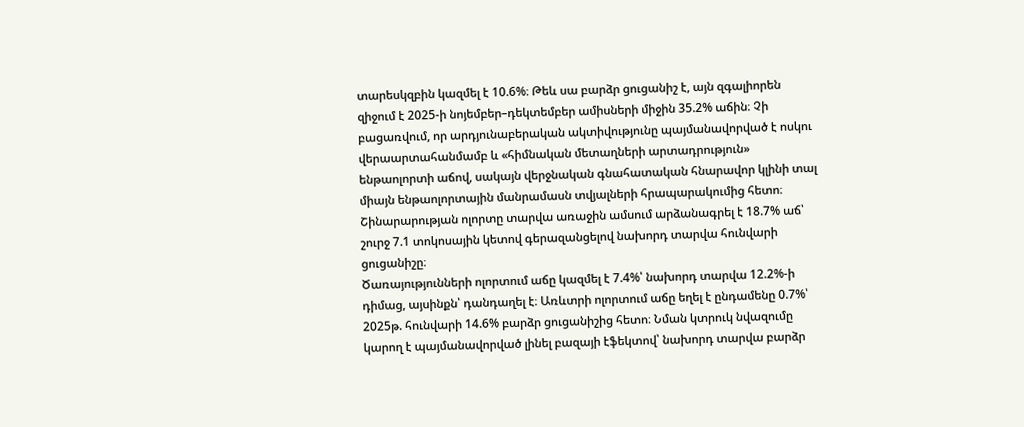տարեսկզբին կազմել է 10.6%։ Թեև սա բարձր ցուցանիշ է, այն զգալիորեն զիջում է 2025-ի նոյեմբեր–դեկտեմբեր ամիսների միջին 35.2% աճին։ Չի բացառվում, որ արդյունաբերական ակտիվությունը պայմանավորված է ոսկու վերաարտահանմամբ և «հիմնական մետաղների արտադրություն» ենթաոլորտի աճով, սակայն վերջնական գնահատական հնարավոր կլինի տալ միայն ենթաոլորտային մանրամասն տվյալների հրապարակումից հետո։
Շինարարության ոլորտը տարվա առաջին ամսում արձանագրել է 18.7% աճ՝ շուրջ 7.1 տոկոսային կետով գերազանցելով նախորդ տարվա հունվարի ցուցանիշը։
Ծառայությունների ոլորտում աճը կազմել է 7.4%՝ նախորդ տարվա 12.2%-ի դիմաց, այսինքն՝ դանդաղել է։ Առևտրի ոլորտում աճը եղել է ընդամենը 0.7%՝ 2025թ. հունվարի 14.6% բարձր ցուցանիշից հետո։ Նման կտրուկ նվազումը կարող է պայմանավորված լինել բազայի էֆեկտով՝ նախորդ տարվա բարձր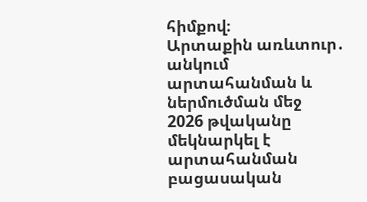հիմքով։
Արտաքին առևտուր․ անկում արտահանման և ներմուծման մեջ
2026 թվականը մեկնարկել է արտահանման բացասական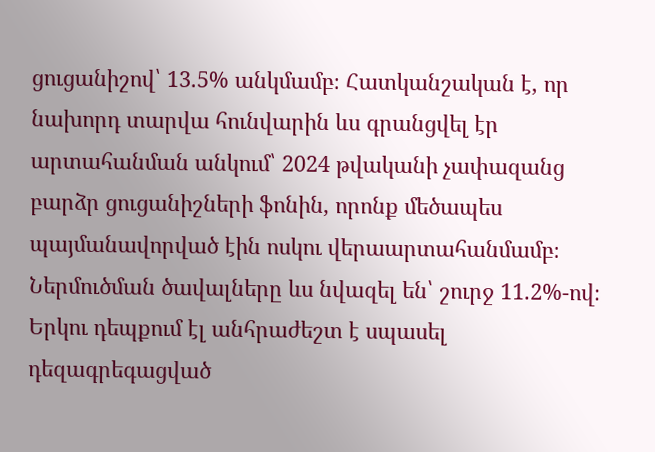ցուցանիշով՝ 13.5% անկմամբ։ Հատկանշական է, որ նախորդ տարվա հունվարին ևս գրանցվել էր արտահանման անկում՝ 2024 թվականի չափազանց բարձր ցուցանիշների ֆոնին, որոնք մեծապես պայմանավորված էին ոսկու վերաարտահանմամբ։
Ներմուծման ծավալները ևս նվազել են՝ շուրջ 11.2%-ով։ Երկու դեպքում էլ անհրաժեշտ է սպասել դեզագրեգացված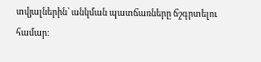տվյալներին՝ անկման պատճառները ճշգրտելու համար։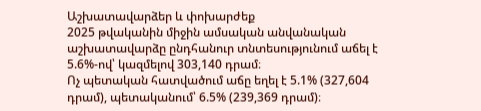Աշխատավարձեր և փոխարժեք
2025 թվականին միջին ամսական անվանական աշխատավարձը ընդհանուր տնտեսությունում աճել է 5.6%-ով՝ կազմելով 303,140 դրամ։
Ոչ պետական հատվածում աճը եղել է 5.1% (327,604 դրամ), պետականում՝ 6.5% (239,369 դրամ)։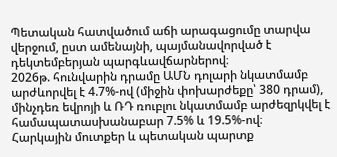Պետական հատվածում աճի արագացումը տարվա վերջում, ըստ ամենայնի, պայմանավորված է դեկտեմբերյան պարգևավճարներով։
2026թ. հունվարին դրամը ԱՄՆ դոլարի նկատմամբ արժևորվել է 4.7%-ով (միջին փոխարժեքը՝ 380 դրամ), մինչդեռ եվրոյի և ՌԴ ռուբլու նկատմամբ արժեզրկվել է համապատասխանաբար 7.5% և 19.5%-ով։
Հարկային մուտքեր և պետական պարտք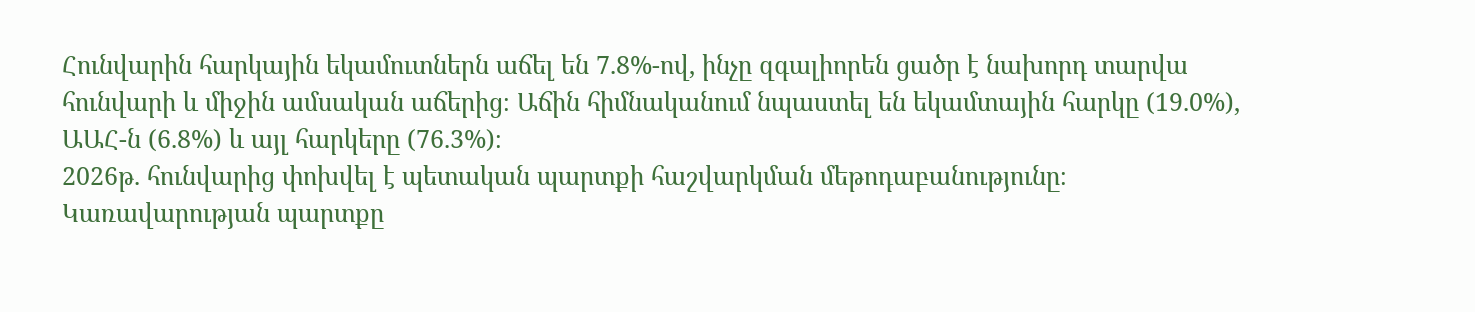Հունվարին հարկային եկամուտներն աճել են 7.8%-ով, ինչը զգալիորեն ցածր է նախորդ տարվա հունվարի և միջին ամսական աճերից։ Աճին հիմնականում նպաստել են եկամտային հարկը (19.0%), ԱԱՀ-ն (6.8%) և այլ հարկերը (76.3%)։
2026թ. հունվարից փոխվել է պետական պարտքի հաշվարկման մեթոդաբանությունը։ Կառավարության պարտքը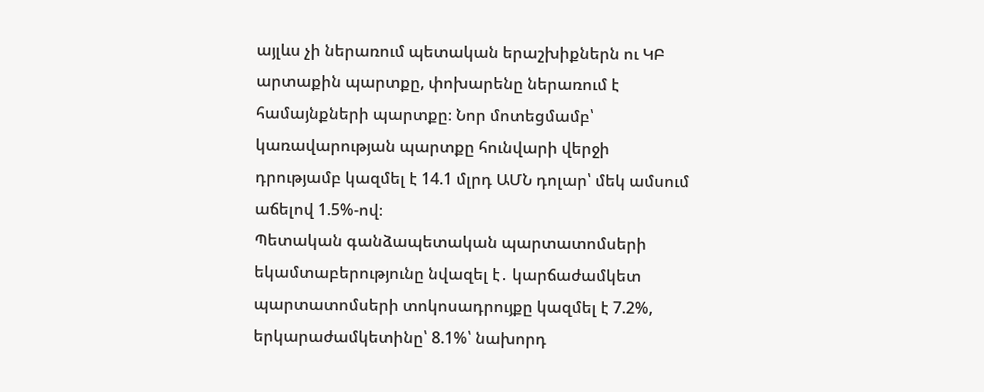այլևս չի ներառում պետական երաշխիքներն ու ԿԲ արտաքին պարտքը, փոխարենը ներառում է համայնքների պարտքը։ Նոր մոտեցմամբ՝ կառավարության պարտքը հունվարի վերջի դրությամբ կազմել է 14.1 մլրդ ԱՄՆ դոլար՝ մեկ ամսում աճելով 1.5%-ով։
Պետական գանձապետական պարտատոմսերի եկամտաբերությունը նվազել է․ կարճաժամկետ պարտատոմսերի տոկոսադրույքը կազմել է 7.2%, երկարաժամկետինը՝ 8.1%՝ նախորդ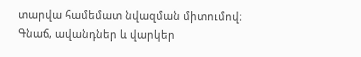տարվա համեմատ նվազման միտումով։
Գնաճ, ավանդներ և վարկեր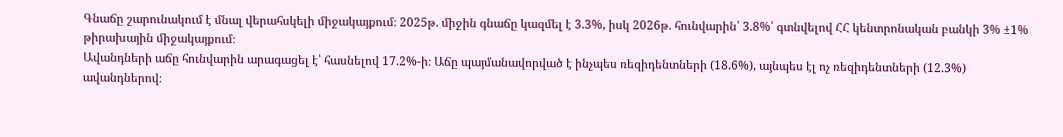Գնաճը շարունակում է մնալ վերահսկելի միջակայքում։ 2025թ. միջին գնաճը կազմել է 3.3%, իսկ 2026թ. հունվարին՝ 3.8%՝ գտնվելով ՀՀ կենտրոնական բանկի 3% ±1% թիրախային միջակայքում։
Ավանդների աճը հունվարին արագացել է՝ հասնելով 17.2%-ի։ Աճը պայմանավորված է ինչպես ռեզիդենտների (18.6%), այնպես էլ ոչ ռեզիդենտների (12.3%) ավանդներով։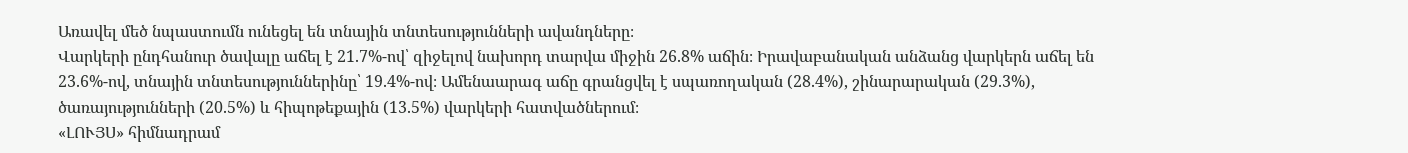Առավել մեծ նպաստումն ունեցել են տնային տնտեսությունների ավանդները։
Վարկերի ընդհանուր ծավալը աճել է 21.7%-ով՝ զիջելով նախորդ տարվա միջին 26.8% աճին։ Իրավաբանական անձանց վարկերն աճել են 23.6%-ով, տնային տնտեսություններինը՝ 19.4%-ով։ Ամենաարագ աճը գրանցվել է սպառողական (28.4%), շինարարական (29.3%), ծառայությունների (20.5%) և հիպոթեքային (13.5%) վարկերի հատվածներում։
«ԼՈՒՅՍ» հիմնադրամ